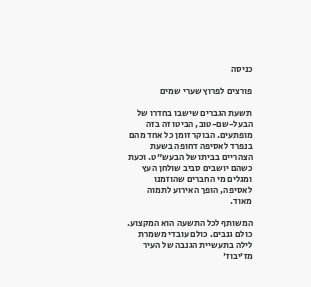כניסה

פורצים לפרוץ שערי שמים

תשעת הגברים שישבו בחדרו של הבעל-שם-טוב, הביטו זה בזה מופתעים. הבוקר זומן כל אחד מהם בנפרד לאסיפה דחופה בשעת הצהריים בביתו של הבעש"ט. וכעת כשהם יושבים סביב שולחן העץ ומגלים מי החברים שהוזמנו לאסיפה, הופך האירוע לתמוה מאוד.

המשותף לכל התשעה הוא המקצוע. כולם גנבים. כולם עובדי משמרת לילה בתעשיית הגנבה של העיר מז'יבוז'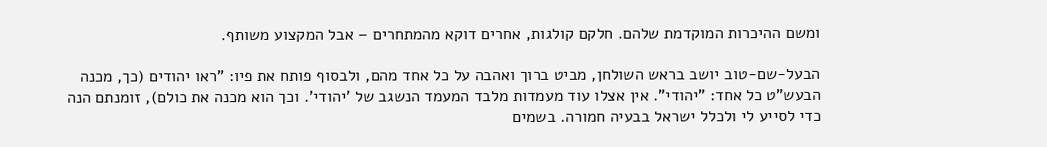ומשם ההיכרות המוקדמת שלהם. חלקם קולגות, אחרים דוקא מהמתחרים – אבל המקצוע משותף.

הבעל-שם-טוב יושב בראש השולחן, מביט ברוך ואהבה על כל אחד מהם, ולבסוף פותח את פיו: "ראו יהודים (כך, מכנה הבעש"ט כל אחד: "יהודי". אין אצלו עוד מעמדות מלבד המעמד הנשגב של 'יהודי'. וכך הוא מכנה את כולם), זומנתם הנה כדי לסייע לי ולכלל ישראל בבעיה חמורה. בשמים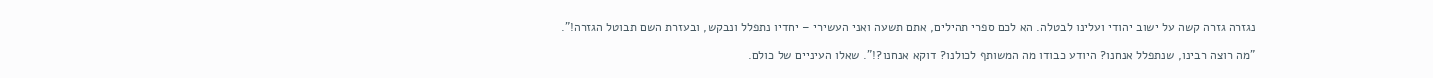נגזרה גזרה קשה על ישוב יהודי ועלינו לבטלה. הא לכם ספרי תהילים, אתם תשעה ואני העשירי – יחדיו נתפלל ונבקש, ובעזרת השם תבוטל הגזרה!".

"מה רוצה רבינו, שנתפלל אנחנו? היודע כבודו מה המשותף לכולנו? דוקא אנחנו?!". שאלו העיניים של כולם.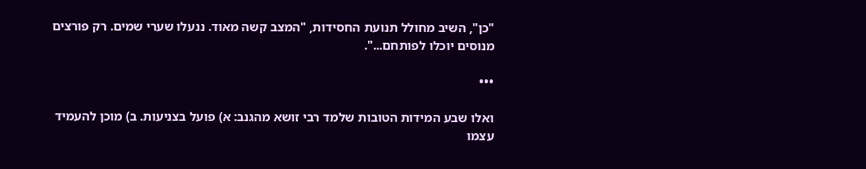"כן", השיב מחולל תנועת החסידות, "המצב קשה מאוד. ננעלו שערי שמים. רק פורצים מנוסים יוכלו לפותחם...".

•••

ואלו שבע המידות הטובות שלמד רבי זושא מהגנב: א) פועל בצניעות. ב) מוכן להעמיד עצמו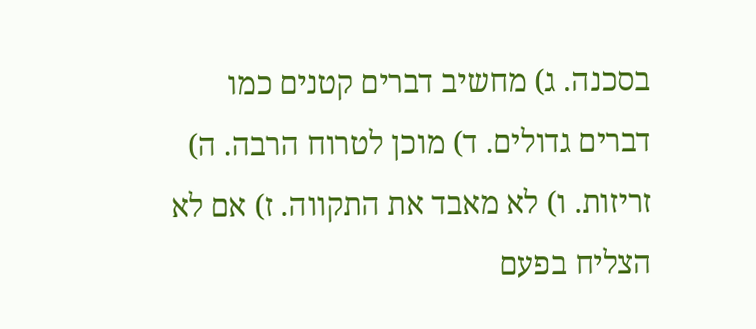בסכנה. ג) מחשיב דברים קטנים כמו דברים גדולים. ד) מוכן לטרוח הרבה. ה) זריזות. ו) לא מאבד את התקווה. ז) אם לא הצליח בפעם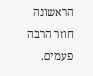הראשונה חוזר הרבה פעמים.